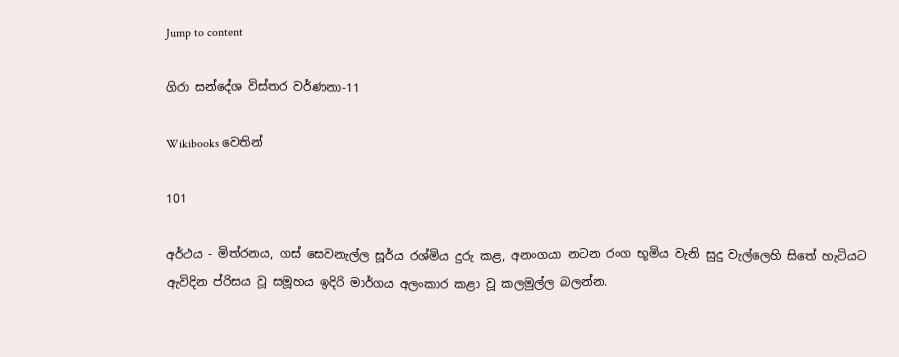Jump to content

ගිරා සන්දේශ විස්තර වර්ණනා-11

Wikibooks වෙතින්

101

අර්ථය - මිත්රනය, ගස් සෙවනැල්ල සූර්ය රශ්මිය දුරු කළ, අනංගයා නටන රංග භූමිය වැනි සුදු වැල්ලෙහි සිතේ හැටියට ඇවිදින ප්රිසය වූ සමූහය ඉදිරි මාර්ගය අලංකාර කළා වූ කලමුල්ල බලන්න.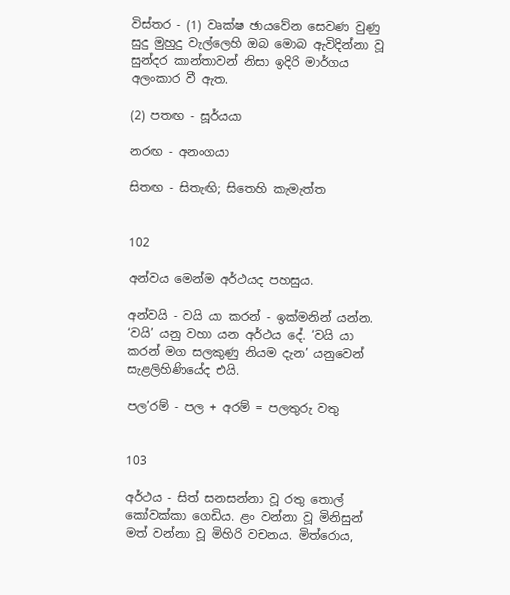විස්තර - (1) වෘක්ෂ ඡායවේන සෙවණ වුණු සුදු මුහුදු වැල්ලෙහි ඔබ මොබ ඇවිදින්නා වූ සුන්දර කාන්තාවන් නිසා ඉදිරි මාර්ගය අලංකාර වී ඇත.

(2) පතඟ - සූර්යයා

නරඟ - අනංගයා

සිතඟ - සිතැඟි; සිතෙහි කැමැත්ත


102

අන්වය මෙන්ම අර්ථයද පහසුය.

අන්වයි - වයි යා කරන් - ඉක්මනින් යන්න. ‘වයි’ යනු වහා යන අර්ථය දේ. ‘වයි යා කරන් මග සලකුණු නියම දැන’ යනුවෙන් සැළලිහිණියේද එයි.

පල’රම් - පල + අරම් = පලතුරු වතු


103

අර්ථය - සිත් සනසන්නා වූ රතු තොල් කෝවක්කා ගෙඩිය. ළං වන්නා වූ මිනිසුන් මත් වන්නා වූ මිහිරි වචනය. මිත්රොය,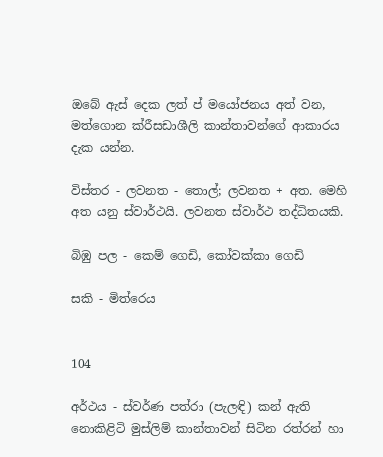ඔබේ ඇස් දෙක ලත් ප්‍ මයෝජනය අත් වන, මත්ගොන ක්රීසඩාශීලි කාන්තාවන්ගේ ආකාරය දැක යන්න.

විස්තර - ලවනත - තොල්; ලවනත + අත. මෙහි අත යනු ස්වාර්ථයි. ලවනත ස්වාර්ථ තද්ධිතයකි.

බිඹු පල - කෙම් ගෙඩි, කෝවක්කා ගෙඩි

සකි - මිත්රෙය


104

අර්ථය - ස්වර්ණ පත්රා (පැලඳි) කන් ඇති නොකිළිටි මුස්ලිම් කාන්තාවන් සිටින රත්රන් හා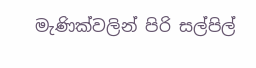මැණික්වලින් පිරි සල්පිල්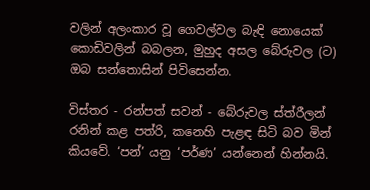වලින් අලංකාර වූ ගෙවල්වල බැඳි නොයෙක් කොඩිවලින් බබලන, මුහුද අසල බේරුවල (ට) ඔබ සන්තොසින් පිවිසෙන්න.

විස්තර - රන්පත් සවන් - බේරුවල ස්ත්රීලන් රනින් කළ පත්රි, කනෙහි පැළඳ සිටි බව මින් කියවේ. ‘පන්’ යනු ‘පර්ණ’ යන්නෙන් හින්නයි.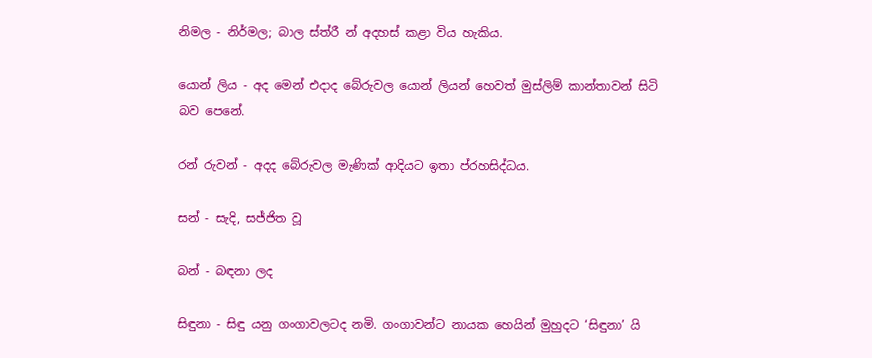නිමල - නිර්මල; බාල ස්ත්රී න් අදහස් කළා විය හැකිය.

යොන් ලිය - අද මෙන් එදාද බේරුවල යොන් ලියන් හෙවත් මුස්ලිම් කාන්තාවන් සිටි බව පෙනේ.

රන් රුවන් - අදද බේරුවල මැණික් ආදියට ඉතා ප්රහසිද්ධය.

සන් - සැදි, සජ්ජිත වූ

බන් - බඳනා ලද

සිඳුනා - සිඳු යනු ගංගාවලටද නමි. ගංගාවන්ට නායක හෙයින් මුහුදට ‘සිඳුනා’ යි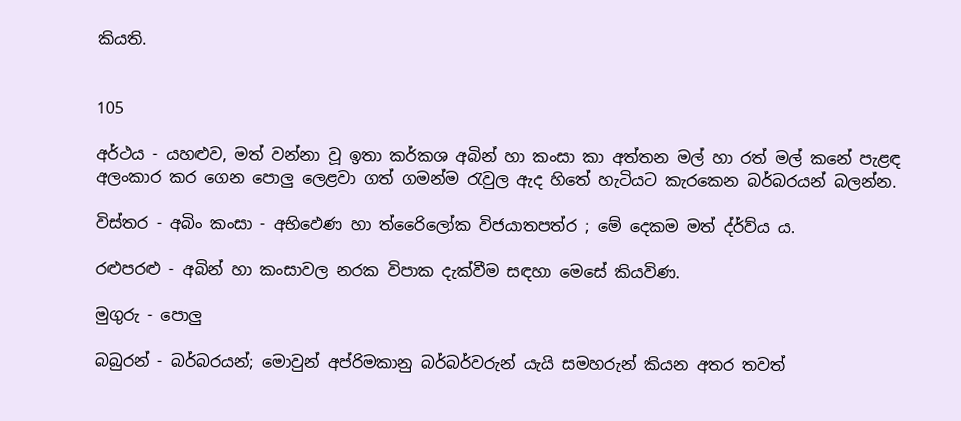කියති.


105

අර්ථය - යහළුව, මත් වන්නා වූ ඉතා කර්කශ අබින් හා කංසා කා අත්තන මල් හා රත් මල් කනේ පැළඳ අලංකාර කර ගෙන පොලු ලෙළවා ගත් ගමන්ම රැවුල ඇද හිතේ හැටියට කැරකෙන බර්බරයන් බලන්න.

විස්තර - අබිං කංසා - අභිඵෙණ හා ත්රෛිලෝක විජයාතපත්ර ; මේ දෙකම මත් ද්ර්ව්ය ය.

රළුපරළු - අබින් හා කංසාවල නරක විපාක දැක්වීම සඳහා මෙසේ කියවිණ.

මුගුරු - පොලු

බබුරන් - බර්බරයන්; මොවුන් අප්රිමකානු බර්බර්වරුන් යැයි සමහරුන් කියන අතර තවත්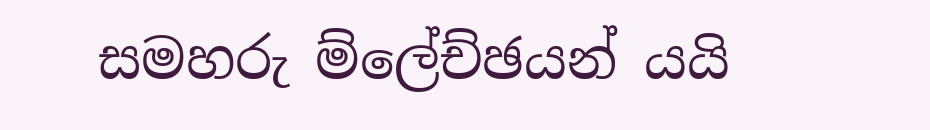සමහරු ම්ලේච්ඡයන් යයි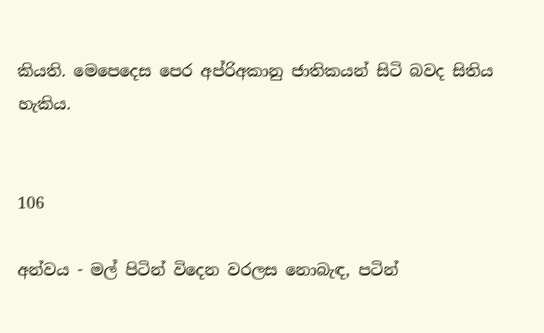කියති. මෙපෙදෙස පෙර අප්රිඅකානු ජාතිකයන් සිටි බවද සිතිය හැකිය.


106

අන්වය - මල් පිටින් විදෙන වරලස නොබැඳ, පටින්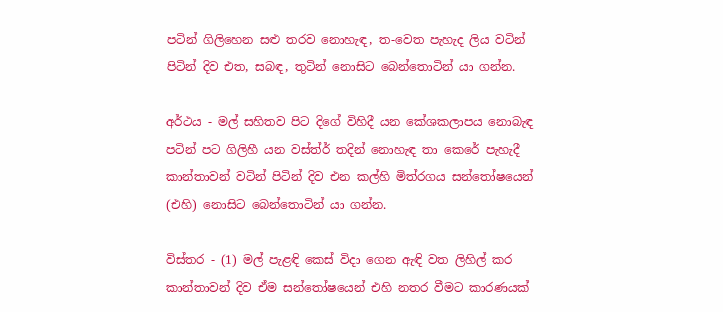පටින් ගිලිහෙන සළු තරව නොහැඳ, ත-වෙත පැහැද ලිය වටින් පිටින් දිව එත, සබඳ, තුටින් නොසිට බෙන්තොටින් යා ගන්න.

අර්ථය - මල් සහිතව පිට දිගේ විහිදී යන කේශකලාපය නොබැඳ පටින් පට ගිලිහී යන වස්ත්ර් තදින් නොහැඳ තා කෙරේ පැහැදී කාන්තාවන් වටින් පිටින් දිව එන කල්හි මිත්රගය සන්තෝෂයෙන් (එහි) නොසිට බෙන්තොටින් යා ගන්න.

විස්තර - (1) මල් පැළඳි කෙස් විදා ගෙන ඇඳි වත ලිහිල් කර කාන්තාවන් දිව ඒම සන්තෝෂයෙන් එහි නතර වීමට කාරණයක්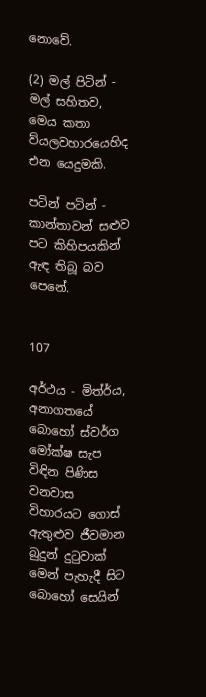නොවේ.

(2) මල් පිටින් - මල් සහිතව, මෙය කතා ව්යලවහාරයෙහිද එන යෙදුමකි.

පටින් පටින් - කාන්තාවන් සළුව පට කිහිපයකින් ඇඳ තිබූ බව පෙනේ.


107

අර්ථය - මිත්ර්ය, අනාගතයේ බොහෝ ස්වර්ග මෝක්ෂ සැප විඳින පිණිස වනවාස විහාරයට ගොස් ඇතුළුව ජීවමාන බුදුන් දුටුවාක් මෙන් පැහැදී සිට බොහෝ සෙයින්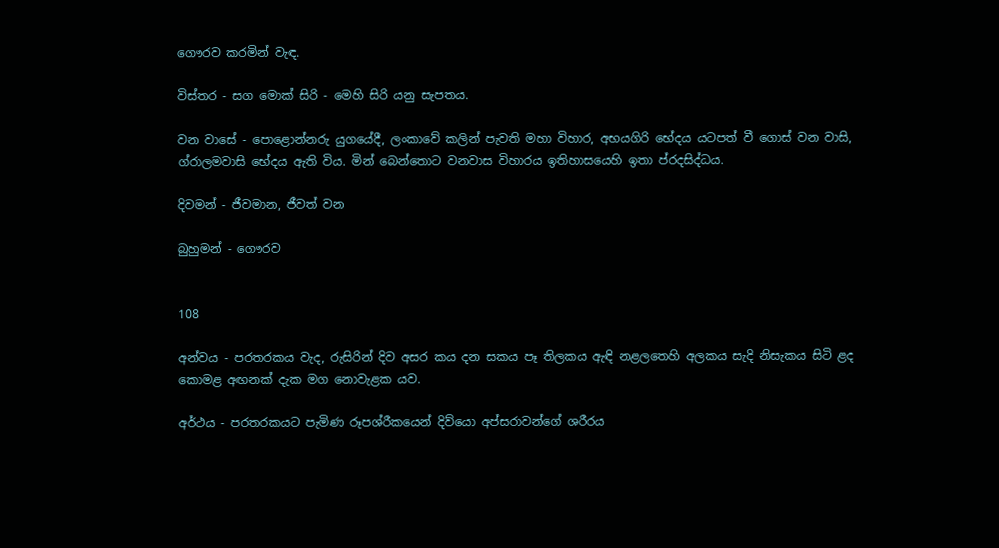ගෞරව කරමින් වැඳ.

විස්තර - සග මොක් සිරි - මෙහි සිරි යනු සැපතය.

වන වාසේ - පොළොන්නරු යුගයේදී, ලංක‍ාවේ කලින් පැවති මහා විහාර, අභයගිරි භේදය යටපත් වී ගොස් වන වාසි, ග්රාලමවාසි භේදය ඇති විය. මින් බෙන්තොට වනවාස විහාරය ඉතිහාසයෙහි ඉතා ප්රදසිද්ධය.

දිවමන් - ජීවමාන, ජීවත් වන

බුහුමන් - ගෞරව


108

අන්වය - පරතරකය වැද, රුසිරින් දිව අසර කය දන සකය පෑ තිලකය ඇඳි නළලතෙහි අලකය සැදි නිසැකය සිටි ළද කොමළ අඟනක් දැක මග නොවැළක යව.

අර්ථය - පරතරකයට පැමිණ රූපශ්රීකයෙන් දිව්යො අප්සරාවන්ගේ ශරීරය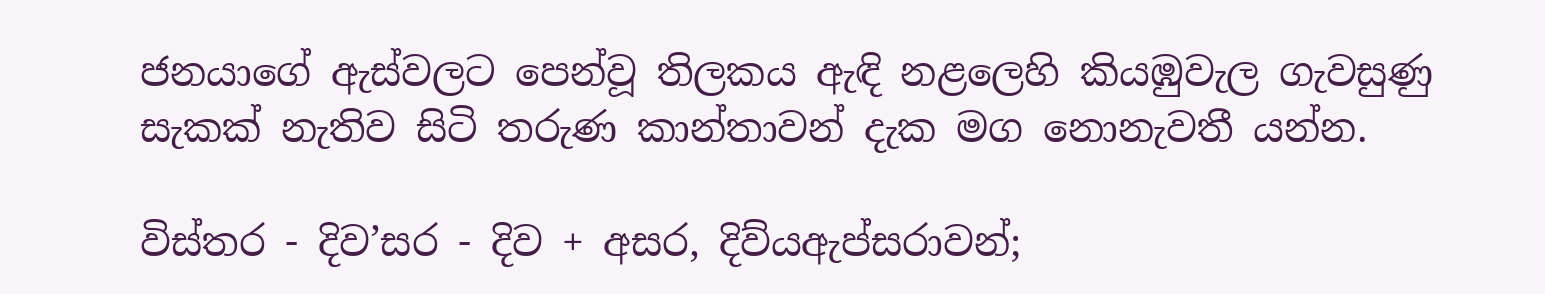ජනයාගේ ඇස්වලට පෙන්වූ තිලකය ඇඳි නළලෙහි කියඹුවැල ගැවසුණු සැකක් නැතිව සිටි තරුණ කාන්තාවන් දැක මග නොනැවතී යන්න.

විස්තර - දිව’සර - දිව + අසර, දිව්යඇප්සරාවන්;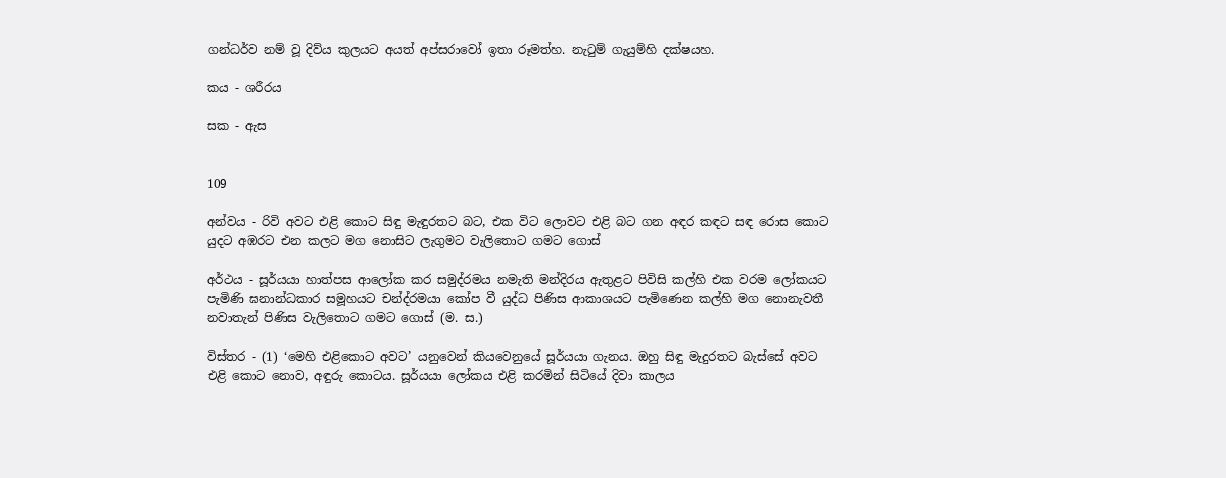ගන්ධර්ව නම් වූ දිව්ය කුලයට අයත් අප්ස‍රාවෝ ඉතා රූමත්හ. නැටුම් ගැයුම්හි දක්ෂයහ.

කය - ශරීරය

සක - ඇස


109

අන්වය - රිවි අවට එළි කොට සිඳු මැඳුරතට බට, එක විට ලොවට එළි බට ගන අඳර කඳට සඳ රොස කොට යුදට අඹරට එන කලට මග නොසිට ලැගුමට වැලිතොට ගමට ගොස්

අර්ථය - සූර්යයා හාත්පස ආලෝක කර සමුද්රමය නමැති මන්දිරය ඇතුළට පිවිසි කල්හි එක වරම ලෝකයට පැමිණි ඝනාන්ධකාර සමූහයට චන්ද්රමයා කෝප වී යුද්ධ පිණිස ආකාශයට පැමිණෙන කල්හි මග නොනැවතී නවාතැන් පිණිස වැලිතොට ගමට ගොස් (ම. ස.)

විස්තර - (1) ‘මෙහි එළිකොට අවට’ යනුවෙන් කියවෙනුයේ සූර්යයා ගැනය. ඔහු සිඳු මැදුරතට බැස්සේ අවට එළි කොට නොව, අඳුරු කොටය. සූර්යයා ලෝකය එළි කරමින් සිටියේ දිවා කාලය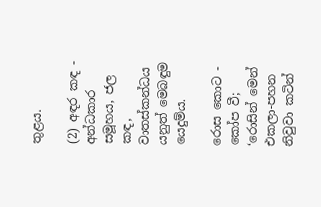තුළය.

(2) අඳර කඳ - අන්ධකාර සමූහය, ජල කඳ, වාතස්කන්ධය යනුත් මෙබඳුම යෙදුම්ය.

රොස කොට - කෝප වී; ‘රොසින් මෙන් එකලා-පහන නිවුවා කටින්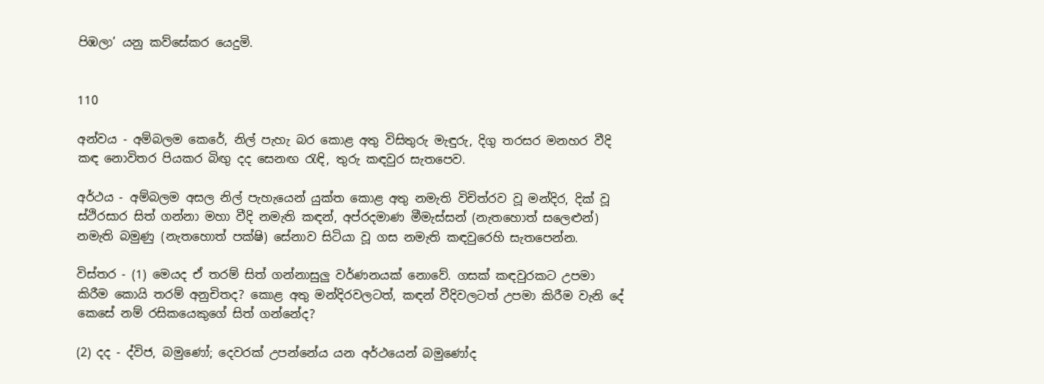පිඹලා’ යනු කව්සේකර යෙදුමි.


110

අන්වය - අම්බලම කෙරේ, නිල් පැහැ බර කොළ අතු විසිතුරු මැඳුරු, දිගු තරසර මනහර වීදි කඳ නොවිතර පියකර බිඟු දද සෙනඟ රැඳි, තුරු කඳවුර සැතපෙව.

අර්ථය - අම්බලම අසල නිල් පැහැයෙන් යුක්ත කොළ අතු නමැති විචිත්රව වූ මන්දිර, දික් වූ ස්ථිරසාර සිත් ගන්නා මහා වීදි නමැති කඳන්, අප්රදමාණ මීමැස්සන් (නැතහොත් සලෙළුන්) නමැති බමුණු (නැතහොත් පක්ෂි) සේනාව සිටියා වූ ගස නමැති කඳවුරෙහි සැතපෙන්න.

විස්තර - (1) මෙයද ඒ තරම් සිත් ගන්නාසුලු වර්ණනයක් නොවේ. ගසක් කඳවුරකට උපම‍ා කිරීම කොයි තරම් අනුචිතද? කොළ අතු මන්දිරවලටත්, කඳන් වීදිවලටත් උපමා කිරීම වැනි දේ කෙසේ ‍නම් රසිකයෙකුගේ සිත් ගන්නේද?

(2) දද - ද්විජ, බමුණෝ; දෙවරක් උපන්නේය යන අර්ථයෙන් බමුණෝද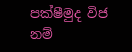පක්ෂීමුද විජ නම්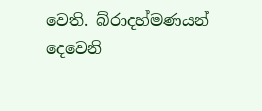වෙති. බ්රාදහ්මණයන් දෙවෙනි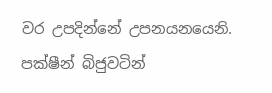වර උපදින්නේ උපනයනයෙනි. පක්ෂීන් බිජුවටින්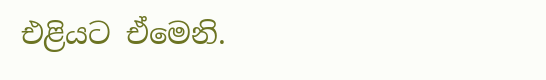එළියට ඒමෙනි.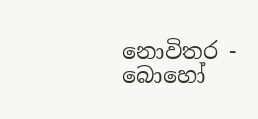නොවිතර - බොහෝ